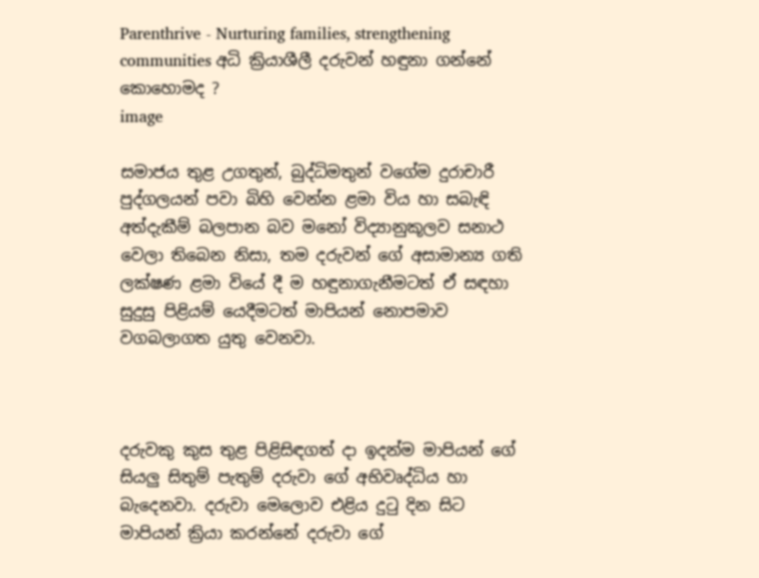Parenthrive - Nurturing families, strengthening communities අධි ක්‍රියාශීලී දරුවන් හඳුනා ගන්නේ කොහොමද ?
image

සමාජය තුළ උගතුන්, බුද්ධිමතුන් වගේම දුරාචාරී පුද්ගලයන් පවා බිහි වෙන්න ළමා විය හා සබැඳි අත්දැකීම් බලපාන බව මනෝ විද්‍යානුකූලව සනාථ වෙලා තිබෙන නිසා, තම දරුවන් ගේ අසාමාන්‍ය ගති ලක්‌ෂණ ළමා වියේ දී ම හඳුනාගැනීමටත් ඒ සඳහා සුදුසු පිළියම් යෙදීමටත් මාපියන් නොපමාව වගබලාගත යුතු වෙනවා.



දරුවකු කුස තුළ පිළිසිඳගත් දා ඉදන්ම මාපියන් ගේ සියලු සිතුම් පැතුම් දරුවා ගේ අභිවෘද්ධිය හා බැදෙනවා. දරුවා මෙලොව එළිය දුටු දින සිට මාපියන් ක්‍රියා කරන්නේ දරුවා ගේ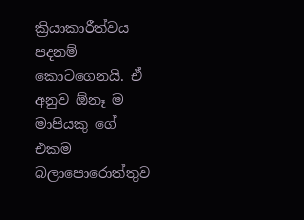ක්‍රියාකාරීත්වය පදනම් කොටගෙනයි. ඒ අනුව ඕනෑ ම මාපියකු ගේ එකම බලාපොරොත්තුව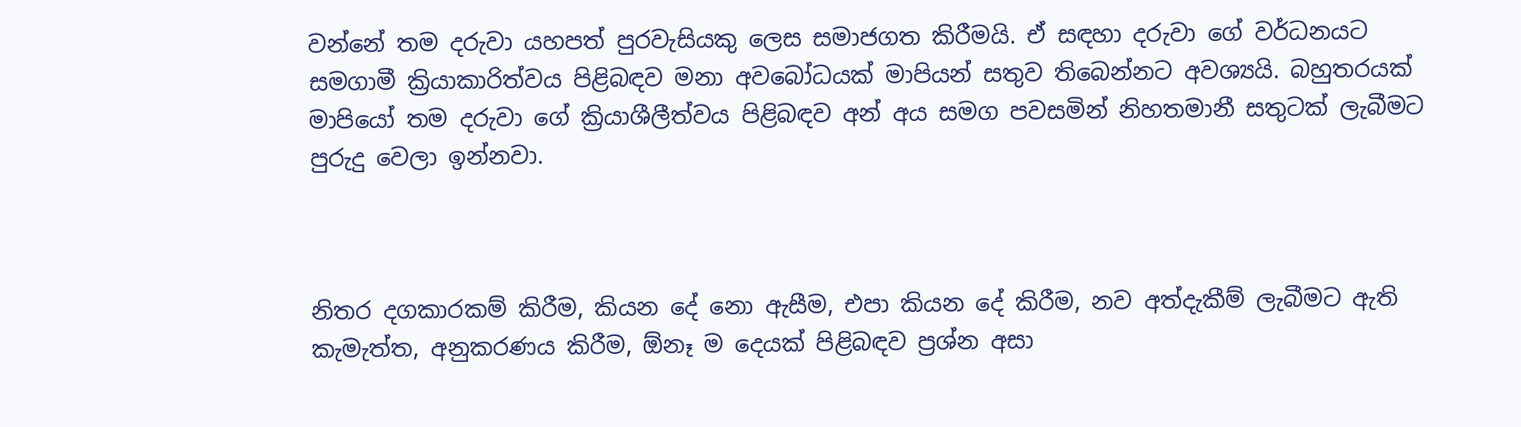වන්නේ තම දරුවා යහපත් පුරවැසියකු ලෙස සමාජගත කිරීමයි. ඒ සඳහා දරුවා ගේ වර්ධනයට සමගාමී ක්‍රියාකාරිත්වය පිළිබඳව මනා අවබෝධයක්‌ මාපියන් සතුව තිබෙන්නට අවශ්‍යයි. බහුතරයක්‌ මාපියෝ තම දරුවා ගේ ක්‍රියාශීලීත්වය පිළිබඳව අන් අය සමග පවසමින් නිහතමානී සතුටක්‌ ලැබීමට පුරුදු වෙලා ඉන්නවා.



නිතර දගකාරකම් කිරීම, කියන දේ නො ඇසීම, එපා කියන දේ කිරීම, නව අත්දැකීම් ලැබීමට ඇති කැමැත්ත, අනුකරණය කිරීම, ඕනෑ ම දෙයක්‌ පිළිබඳව ප්‍රශ්න අසා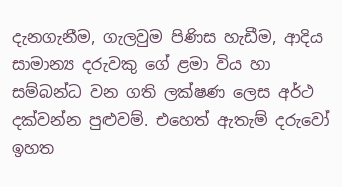දැනගැනීම, ගැලවුම පිණිස හැඩීම, ආදිය සාමාන්‍ය දරුවකු ගේ ළමා විය හා සම්බන්ධ වන ගති ලක්‌ෂණ ලෙස අර්ථ දක්වන්න පුළුවම්. එහෙත් ඇතැම් දරුවෝ ඉහත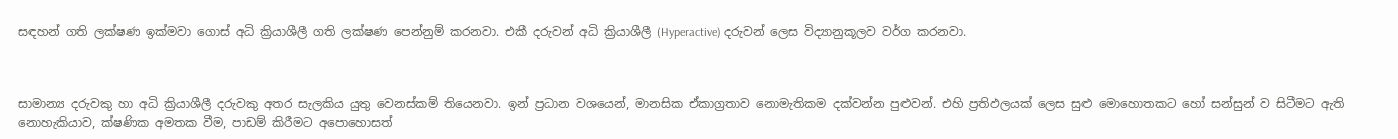සඳහන් ගති ලක්‌ෂණ ඉක්‌මවා ගොස්‌ අධි ක්‍රියාශීලී ගති ලක්‌ෂණ පෙන්නුම් කරනවා. එකී දරුවන් අධි ක්‍රියාශීලී (Hyperactive) දරුවන් ලෙස විද්‍යානුකූලව වර්ග කරනවා.



සාමාන්‍ය දරුවකු හා අධි ක්‍රියාශීලී දරුවකු අතර සැලකිය යුතු වෙනස්‌කම් තියෙනවා. ඉන් ප්‍රධාන වශයෙන්, මානසික ඒකාග්‍රතාව නොමැතිකම දක්වන්න පුළුවන්. එහි ප්‍රතිඵලයක්‌ ලෙස සුළු මොහොතකට හෝ සන්සුන් ව සිටීමට ඇති නොහැකියාව, ක්‌ෂණික අමතක වීම, පාඩම් කිරීමට අපොහොසත්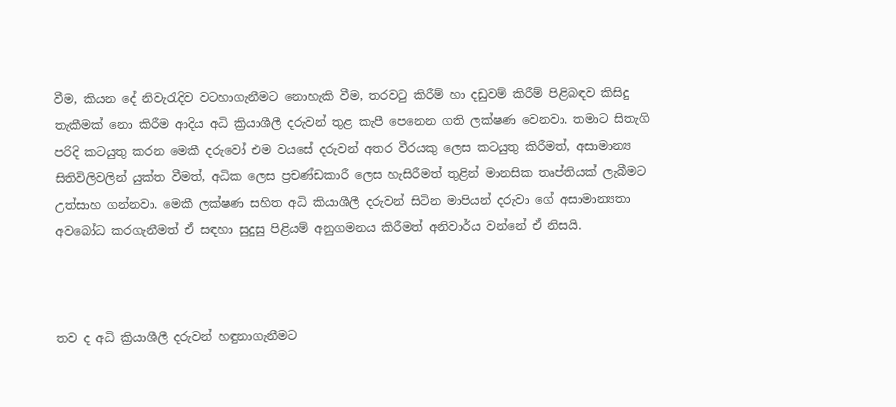වීම, කියන දේ නිවැරැදිව වටහාගැනීමට නොහැකි වීම, තරවටු කිරීම් හා දඩුවම් කිරීම් පිළිබඳව කිසිදු තැකීමක්‌ නො කිරීම ආදිය අධි ක්‍රියාශීලී දරුවන් තුළ කැපී පෙනෙන ගති ලක්‌ෂණ වෙනවා. තමාට සිතැගි පරිදි කටයුතු කරන මෙකී දරුවෝ එම වයසේ දරුවන් අතර වීරයකු ලෙස කටයුතු කිරීමත්, අසාමාන්‍ය සිතිවිලිවලින් යුක්‌ත වීමත්, අධික ලෙස ප්‍රචණ්‌ඩකාරී ලෙස හැසිරීමත් තුළින් මානසික තෘප්තියක්‌ ලැබීමට උත්සාහ ගන්නවා. මෙකී ලක්‌ෂණ සහිත අධි කියාශීලී දරුවන් සිටින මාපියන් දරුවා ගේ අසාමාන්‍යතා අවබෝධ කරගැනීමත් ඒ සඳහා සුදුසු පිළියම් අනුගමනය කිරීමත් අනිවාර්ය වන්නේ ඒ නිසයි.



තව ද අධි ක්‍රියාශීලී දරුවන් හඳුනාගැනීමට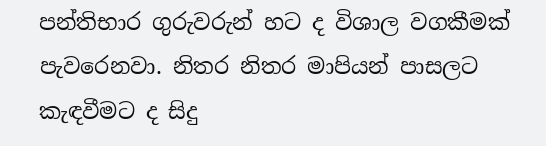පන්තිභාර ගුරුවරුන් හට ද විශාල වගකීමක්‌ පැවරෙනවා. නිතර නිතර මාපියන් පාසලට කැඳවීමට ද සිදු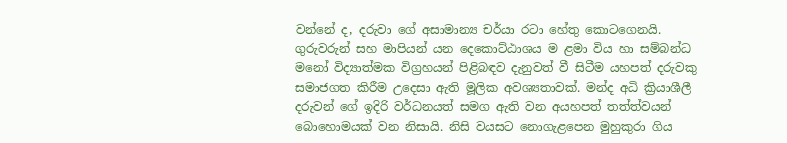වන්නේ ද, දරුවා ගේ අසාමාන්‍ය චර්යා රටා හේතු කොටගෙනයි. ගුරුවරුන් සහ මාපියන් යන දෙකොට්‌ඨාශය ම ළමා විය හා සම්බන්ධ මනෝ විද්‍යාත්මක විග්‍රහයන් පිළිබඳව දැනුවත් වී සිටීම යහපත් දරුවකු සමාජගත කිරීම උදෙසා ඇති මූලික අවශ්‍යතාවක්. මන්ද අධි ක්‍රියාශීලී දරුවන් ගේ ඉදිරි වර්ධනයත් සමග ඇති වන අයහපත් තත්ත්වයන් බොහොමයක්‌ වන නිසායි. නිසි වයසට නොගැළපෙන මුහුකුරා ගිය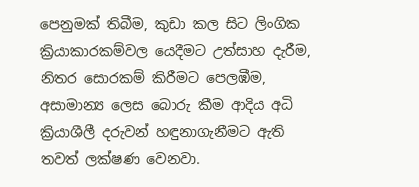පෙනුමක්‌ තිබීම, කුඩා කල සිට ලිංගික ක්‍රියාකාරකම්වල යෙදීමට උත්සාහ දැරීම, නිතර සොරකම් කිරීමට පෙලඹීම, අසාමාන්‍ය ලෙස බොරු කීම ආදිය අධි ක්‍රියාශීලී දරුවන් හඳුනාගැනීමට ඇති තවත් ලක්‌ෂණ වෙනවා.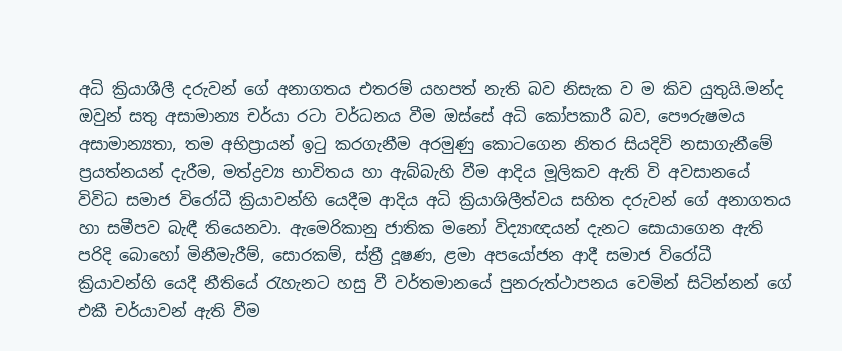අධි ක්‍රියාශීලී දරුවන් ගේ අනාගතය එතරම් යහපත් නැති බව නිසැක ව ම කිව යුතුයි.මන්ද ඔවුන් සතු අසාමාන්‍ය චර්යා රටා වර්ධනය වීම ඔස්‌සේ අධි කෝපකාරී බව, පෞරුෂමය අසාමාන්‍යතා, තම අභිප්‍රායන් ඉටු කරගැනීම අරමුණු කොටගෙන නිතර සියදිවි නසාගැනීමේ ප්‍රයත්නයන් දැරීම, මත්ද්‍රව්‍ය භාවිතය හා ඇබ්බැහි වීම ආදිය මූලිකව ඇති වි අවසානයේ විවිධ සමාජ විරෝධී ක්‍රියාවන්හි යෙදීම ආදිය අධි ක්‍රියාශිලීත්වය සහිත දරුවන් ගේ අනාගතය හා සමීපව බැඳී තියෙනවා. ඇමෙරිකානු ජාතික මනෝ විද්‍යාඥයන් දැනට සොයාගෙන ඇති පරිදි බොහෝ මිනීමැරීම්, සොරකම්, ස්‌ත්‍රී දූෂණ, ළමා අපයෝජන ආදී සමාජ විරෝධී ක්‍රියාවන්හි යෙදී නීතියේ රැහැනට හසු වී වර්තමානයේ පුනරුත්ථාපනය වෙමින් සිටින්නන් ගේ එකී චර්යාවන් ඇති වීම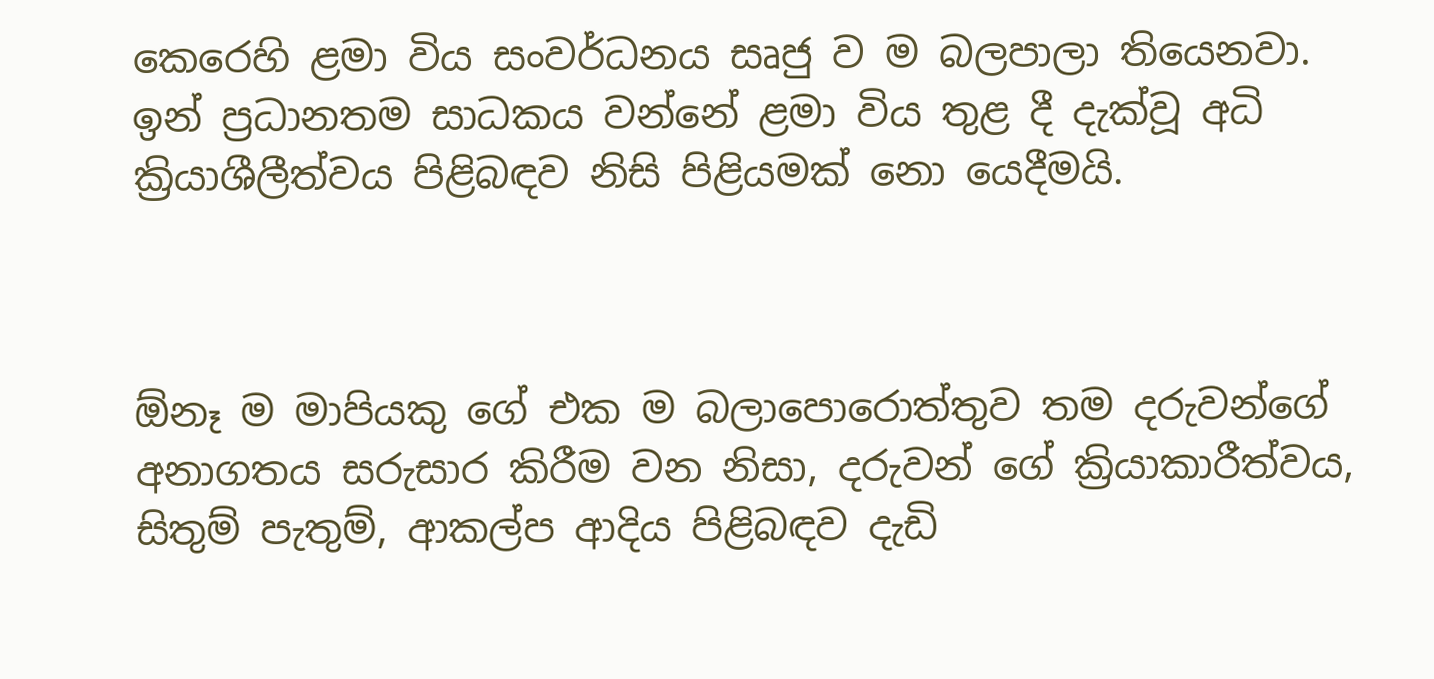කෙරෙහි ළමා විය සංවර්ධනය සෘජු ව ම බලපාලා තියෙනවා. ඉන් ප්‍රධානතම සාධකය වන්නේ ළමා විය තුළ දී දැක්‌වූ අධි ක්‍රියාශීලීත්වය පිළිබඳව නිසි පිළියමක්‌ නො යෙදීමයි.



ඕනෑ ම මාපියකු ගේ එක ම බලාපොරොත්තුව තම දරුවන්ගේ අනාගතය සරුසාර කිරීම වන නිසා, දරුවන් ගේ ක්‍රියාකාරීත්වය, සිතුම් පැතුම්, ආකල්ප ආදිය පිළිබඳව දැඩි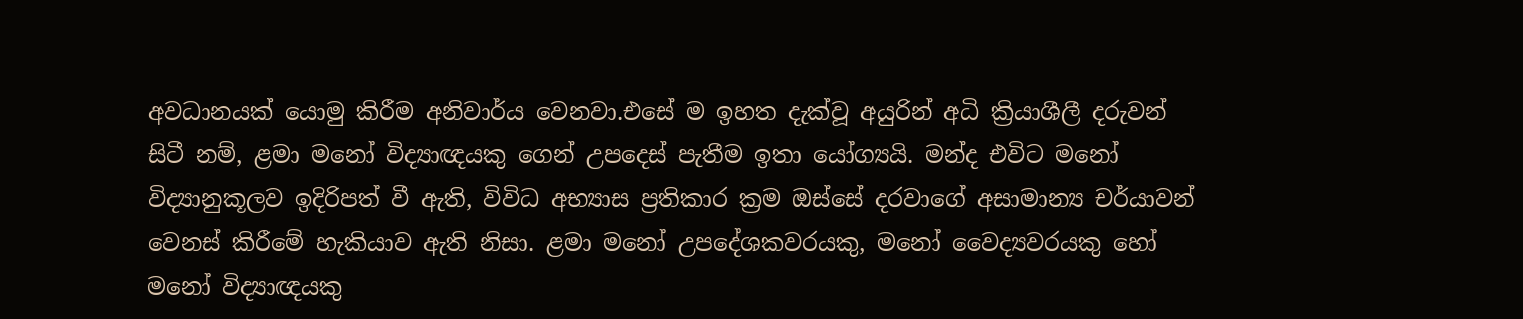අවධානයක්‌ යොමු කිරීම අනිවාර්ය වෙනවා.එසේ ම ඉහත දැක්‌වූ අයුරින් අධි ක්‍රියාශීලී දරුවන් සිටී නම්, ළමා මනෝ විද්‍යාඥයකු ගෙන් උපදෙස්‌ පැතීම ඉතා යෝග්‍යයි. මන්ද එවිට මනෝ විද්‍යානුකූලව ඉදිරිපත් වී ඇති, විවිධ අභ්‍යාස ප්‍රතිකාර ක්‍රම ඔස්‌සේ දරවාගේ අසාමාන්‍ය චර්යාවන් වෙනස්‌ කිරීමේ හැකියාව ඇති නිසා. ළමා මනෝ උපදේශකවරයකු, මනෝ වෛද්‍යවරයකු හෝ මනෝ විද්‍යාඥයකු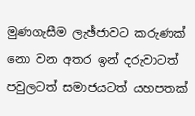මුණගැසීම ලැඡ්ජාවට කරුණක්‌ නො වන අතර ඉන් දරුවාටත් පවුලටත් සමාජයටත් යහපතක්‌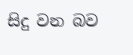සිදු වන බව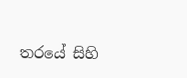තරයේ සිහි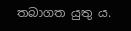තබාගත යුතු ය.